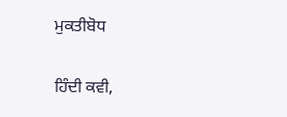ਮੁਕਤੀਬੋਧ

ਹਿੰਦੀ ਕਵੀ,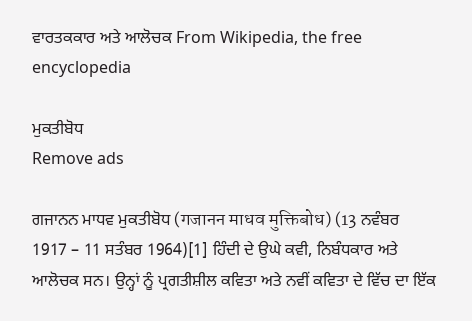ਵਾਰਤਕਕਾਰ ਅਤੇ ਆਲੋਚਕ From Wikipedia, the free encyclopedia

ਮੁਕਤੀਬੋਧ
Remove ads

ਗਜਾਨਨ ਮਾਧਵ ਮੁਕਤੀਬੋਧ (गजानन माधव मुक्तिबोध) (13 ਨਵੰਬਰ 1917 – 11 ਸਤੰਬਰ 1964)[1] ਹਿੰਦੀ ਦੇ ਉਘੇ ਕਵੀ, ਨਿਬੰਧਕਾਰ ਅਤੇ ਆਲੋਚਕ ਸਨ। ਉਨ੍ਹਾਂ ਨੂੰ ਪ੍ਰਗਤੀਸ਼ੀਲ ਕਵਿਤਾ ਅਤੇ ਨਵੀਂ ਕਵਿਤਾ ਦੇ ਵਿੱਚ ਦਾ ਇੱਕ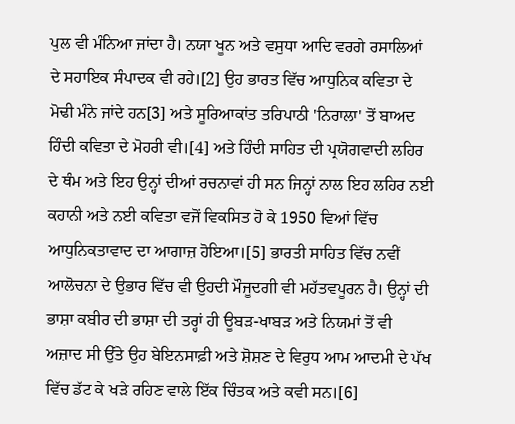ਪੁਲ ਵੀ ਮੰਨਿਆ ਜਾਂਦਾ ਹੈ। ਨਯਾ ਖੂਨ ਅਤੇ ਵਸੁਧਾ ਆਦਿ ਵਰਗੇ ਰਸਾਲਿਆਂ ਦੇ ਸਹਾਇਕ ਸੰਪਾਦਕ ਵੀ ਰਹੇ।[2] ਉਹ ਭਾਰਤ ਵਿੱਚ ਆਧੁਨਿਕ ਕਵਿਤਾ ਦੇ ਮੋਢੀ ਮੰਨੇ ਜਾਂਦੇ ਹਨ[3] ਅਤੇ ਸੂਰਿਆਕਾਂਤ ਤਰਿਪਾਠੀ 'ਨਿਰਾਲਾ' ਤੋਂ ਬਾਅਦ ਹਿੰਦੀ ਕਵਿਤਾ ਦੇ ਮੋਹਰੀ ਵੀ।[4] ਅਤੇ ਹਿੰਦੀ ਸਾਹਿਤ ਦੀ ਪ੍ਰਯੋਗਵਾਦੀ ਲਹਿਰ ਦੇ ਥੰਮ ਅਤੇ ਇਹ ਉਨ੍ਹਾਂ ਦੀਆਂ ਰਚਨਾਵਾਂ ਹੀ ਸਨ ਜਿਨ੍ਹਾਂ ਨਾਲ ਇਹ ਲਹਿਰ ਨਈ ਕਹਾਨੀ ਅਤੇ ਨਈ ਕਵਿਤਾ ਵਜੋਂ ਵਿਕਸਿਤ ਹੋ ਕੇ 1950 ਵਿਆਂ ਵਿੱਚ ਆਧੁਨਿਕਤਾਵਾਦ ਦਾ ਆਗਾਜ਼ ਹੋਇਆ।[5] ਭਾਰਤੀ ਸਾਹਿਤ ਵਿੱਚ ਨਵੀਂ ਆਲੋਚਨਾ ਦੇ ਉਭਾਰ ਵਿੱਚ ਵੀ ਉਹਦੀ ਮੌਜੂਦਗੀ ਵੀ ਮਹੱਤਵਪੂਰਨ ਹੈ। ਉਨ੍ਹਾਂ ਦੀ ਭਾਸ਼ਾ ਕਬੀਰ ਦੀ ਭਾਸ਼ਾ ਦੀ ਤਰ੍ਹਾਂ ਹੀ ਊਬੜ-ਖਾਬੜ ਅਤੇ ਨਿਯਮਾਂ ਤੋਂ ਵੀ ਅਜ਼ਾਦ ਸੀ ਉੱਤੇ ਉਹ ਬੇਇਨਸਾਫ਼ੀ ਅਤੇ ਸ਼ੋਸ਼ਣ ਦੇ ਵਿਰੁਧ ਆਮ ਆਦਮੀ ਦੇ ਪੱਖ ਵਿੱਚ ਡੱਟ ਕੇ ਖੜੇ ਰਹਿਣ ਵਾਲੇ ਇੱਕ ਚਿੰਤਕ ਅਤੇ ਕਵੀ ਸਨ।[6]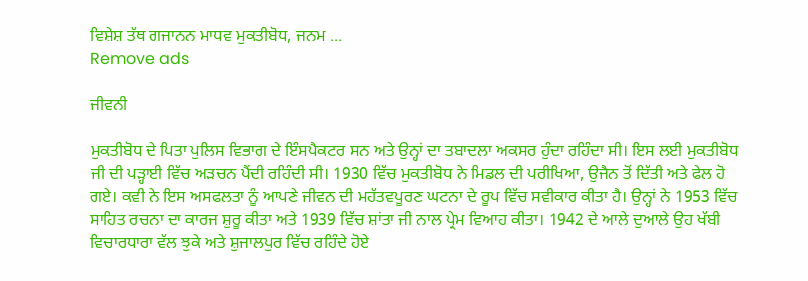ਵਿਸ਼ੇਸ਼ ਤੱਥ ਗਜਾਨਨ ਮਾਧਵ ਮੁਕਤੀਬੋਧ, ਜਨਮ ...
Remove ads

ਜੀਵਨੀ

ਮੁਕਤੀਬੋਧ ਦੇ ਪਿਤਾ ਪੁਲਿਸ ਵਿਭਾਗ ਦੇ ਇੰਸਪੈਕਟਰ ਸਨ ਅਤੇ ਉਨ੍ਹਾਂ ਦਾ ਤਬਾਦਲਾ ਅਕਸਰ ਹੁੰਦਾ ਰਹਿੰਦਾ ਸੀ। ਇਸ ਲਈ ਮੁਕਤੀਬੋਧ ਜੀ ਦੀ ਪੜ੍ਹਾਈ ਵਿੱਚ ਅੜਚਨ ਪੈਂਦੀ ਰਹਿੰਦੀ ਸੀ। 1930 ਵਿੱਚ ਮੁਕਤੀਬੋਧ ਨੇ ਮਿਡਲ ਦੀ ਪਰੀਖਿਆ, ਉਜੈਨ ਤੋਂ ਦਿੱਤੀ ਅਤੇ ਫੇਲ ਹੋ ਗਏ। ਕਵੀ ਨੇ ਇਸ ਅਸਫਲਤਾ ਨੂੰ ਆਪਣੇ ਜੀਵਨ ਦੀ ਮਹੱਤਵਪੂਰਣ ਘਟਨਾ ਦੇ ਰੂਪ ਵਿੱਚ ਸਵੀਕਾਰ ਕੀਤਾ ਹੈ। ਉਨ੍ਹਾਂ ਨੇ 1953 ਵਿੱਚ ਸਾਹਿਤ ਰਚਨਾ ਦਾ ਕਾਰਜ ਸ਼ੁਰੂ ਕੀਤਾ ਅਤੇ 1939 ਵਿੱਚ ਸ਼ਾਂਤਾ ਜੀ ਨਾਲ ਪ੍ਰੇਮ ਵਿਆਹ ਕੀਤਾ। 1942 ਦੇ ਆਲੇ ਦੁਆਲੇ ਉਹ ਖੱਬੀ ਵਿਚਾਰਧਾਰਾ ਵੱਲ ਝੁਕੇ ਅਤੇ ਸ਼ੁਜਾਲਪੁਰ ਵਿੱਚ ਰਹਿੰਦੇ ਹੋਏ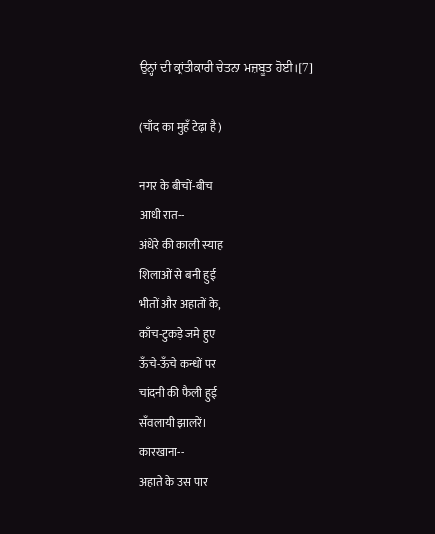ਉਨ੍ਹਾਂ ਦੀ ਕ੍ਰਾਂਤੀਕਾਰੀ ਚੇਤਨਾ ਮਜ਼ਬੂਤ ਹੋਈ।[7]

(चाँद का मुहँ टेढ़ा है)

नगर के बीचों-बीच
आधी रात--
अंधेरे की काली स्याह
शिलाओं से बनी हुई
भीतों और अहातों के,
काँच-टुकड़े जमे हुए
ऊँचे-ऊँचे कन्धों पर
चांदनी की फैली हुई
सँवलायी झालरें।
कारखाना--
अहाते के उस पार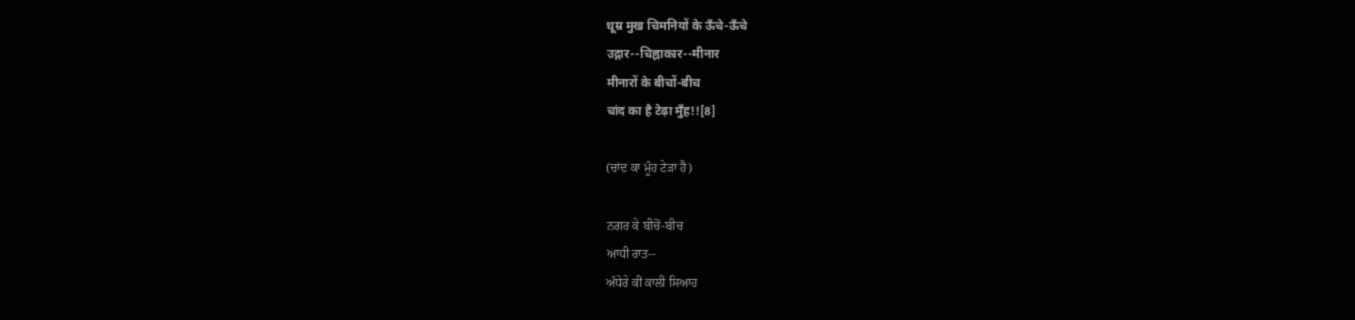धूम्र मुख चिमनियों के ऊँचे-ऊँचे
उद्गार--चिह्नाकार--मीनार
मीनारों के बीचों-बीच
चांद का है टेढ़ा मुँह!![8]

(ਚਾਂਦ ਕਾ ਮੂੰਹ ਟੇੜਾ ਹੈ)

ਨਗਰ ਕੇ ਬੀਚੋਂ-ਬੀਚ
ਆਧੀ ਰਾਤ--
ਅੰਧੇਰੇ ਕੀ ਕਾਲੀ ਸਿਆਹ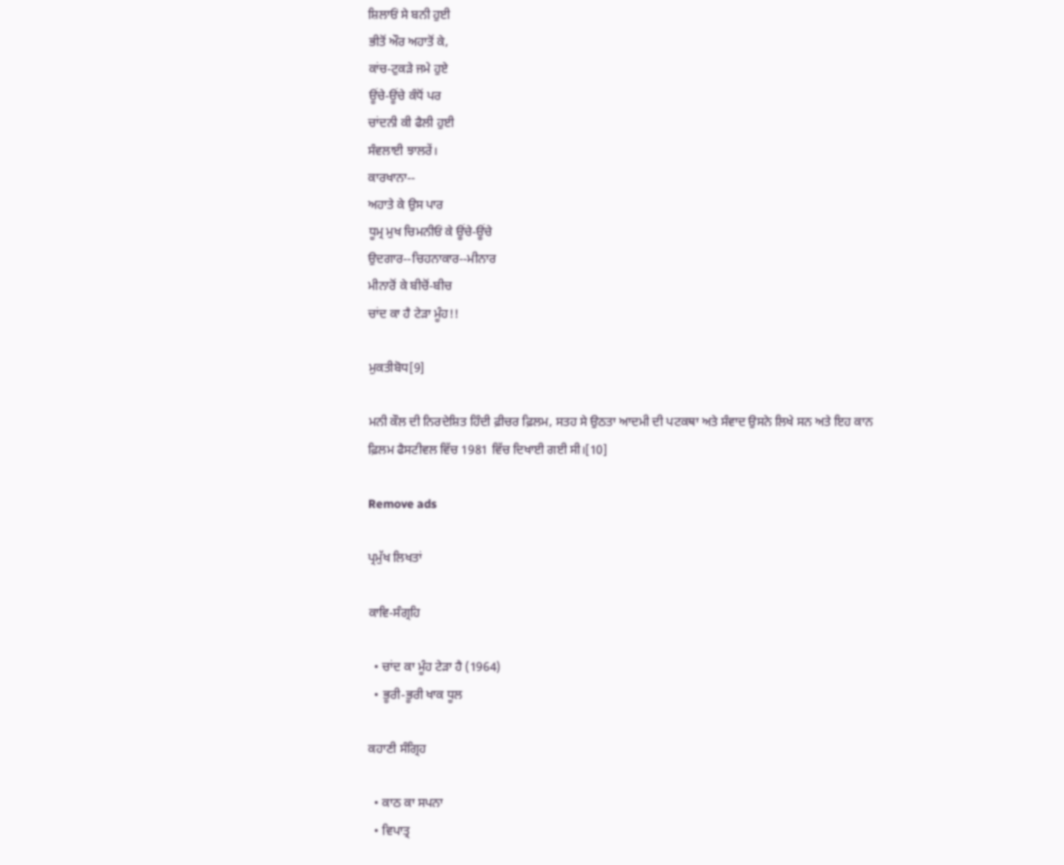ਸ਼ਿਲਾਓਂ ਸੇ ਬਨੀ ਹੁਈ
ਭੀਤੋਂ ਔਰ ਅਹਾਤੋਂ ਕੇ,
ਕਾਂਚ-ਟੁਕੜੇ ਜਮੇ ਹੁਏ
ਊਂਚੇ-ਊਂਚੇ ਕੰਧੋਂ ਪਰ
ਚਾਂਦਨੀ ਕੀ ਫੈਲੀ ਹੁਈ
ਸੰਵਲਾਈ ਝਾਲਰੇਂ।
ਕਾਰਖਾਨਾ--
ਅਹਾਤੇ ਕੇ ਉਸ ਪਾਰ
ਧੂਮ੍ਰ ਮੁਖ ਚਿਮਨੀਓਂ ਕੇ ਊਂਚੇ-ਊਂਚੇ
ਉਦਗਾਰ--ਚਿਹਨਾਕਾਰ--ਮੀਨਾਰ
ਮੀਨਾਰੋਂ ਕੇ ਬੀਚੋਂ-ਬੀਚ
ਚਾਂਦ ਕਾ ਹੈ ਟੇੜਾ ਮੂੰਹ!!

ਮੁਕਤੀਬੋਧ[9]

ਮਨੀ ਕੌਲ ਦੀ ਨਿਰਦੇਸ਼ਿਤ ਹਿੰਦੀ ਫ਼ੀਚਰ ਫ਼ਿਲਮ, ਸਤਹ ਸੇ ਉਠਤਾ ਆਦਮੀ ਦੀ ਪਟਕਥਾ ਅਤੇ ਸੰਵਾਦ ਉਸਨੇ ਲਿਖੇ ਸਨ ਅਤੇ ਇਹ ਕਾਨ ਫ਼ਿਲਮ ਫੈਸਟੀਵਲ ਵਿੱਚ 1981 ਵਿੱਚ ਦਿਖਾਈ ਗਈ ਸੀ।[10]

Remove ads

ਪ੍ਰਮੁੱਖ ਲਿਖਤਾਂ

ਕਾਵਿ-ਸੰਗ੍ਰਹਿ

  • ਚਾਂਦ ਕਾ ਮੂੰਹ ਟੇੜਾ ਹੈ (1964)
  • ਭੂਰੀ-ਭੂਰੀ ਖਾਕ ਧੂਲ

ਕਹਾਣੀ ਸੰਗ੍ਰਿਹ

  • ਕਾਠ ਕਾ ਸਪਨਾ
  • ਵਿਪਾਤ੍ਰ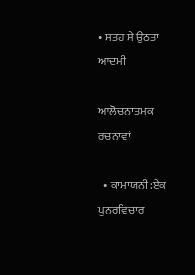• ਸਤਹ ਸੇ ਉਠਤਾ ਆਦਮੀ

ਆਲੋਚਨਾਤਮਕ ਰਚਨਾਵਾਂ

  • ਕਾਮਾਯਨੀ:ਏਕ ਪੁਨਰਵਿਚਾਰ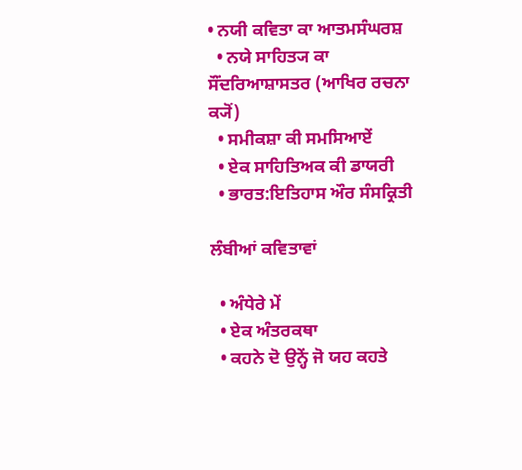• ਨਯੀ ਕਵਿਤਾ ਕਾ ਆਤਮਸੰਘਰਸ਼
  • ਨਯੇ ਸਾਹਿਤ੍ਯ ਕਾ ਸੌਂਦਰਿਆਸ਼ਾਸਤਰ (ਆਖਿਰ ਰਚਨਾ ਕ੍ਯੋਂ)
  • ਸਮੀਕਸ਼ਾ ਕੀ ਸਮਸਿਆਏਂ
  • ਏਕ ਸਾਹਿਤਿਅਕ ਕੀ ਡਾਯਰੀ
  • ਭਾਰਤ:ਇਤਿਹਾਸ ਔਰ ਸੰਸਕ੍ਰਿਤੀ

ਲੰਬੀਆਂ ਕਵਿਤਾਵਾਂ

  • ਅੰਧੇਰੇ ਮੇਂ
  • ਏਕ ਅੰਤਰਕਥਾ
  • ਕਹਨੇ ਦੋ ਉਨ੍ਹੇਂ ਜੋ ਯਹ ਕਹਤੇ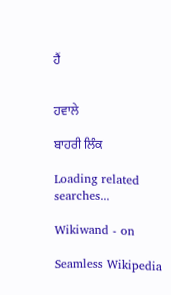ਹੈਂ


ਹਵਾਲੇ

ਬਾਹਰੀ ਲਿੰਕ

Loading related searches...

Wikiwand - on

Seamless Wikipedia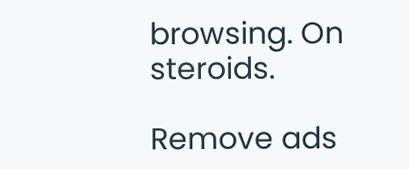browsing. On steroids.

Remove ads